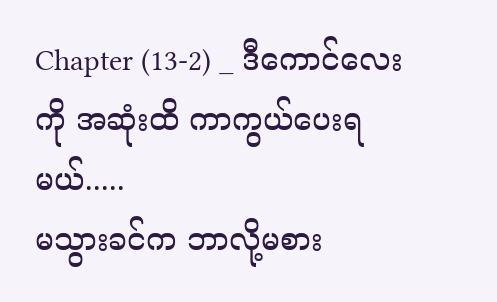Chapter (13-2) _ ဒီကောင်လေးကို အဆုံးထိ ကာကွယ်ပေးရမယ်.....
မသွားခင်က ဘာလို့မစား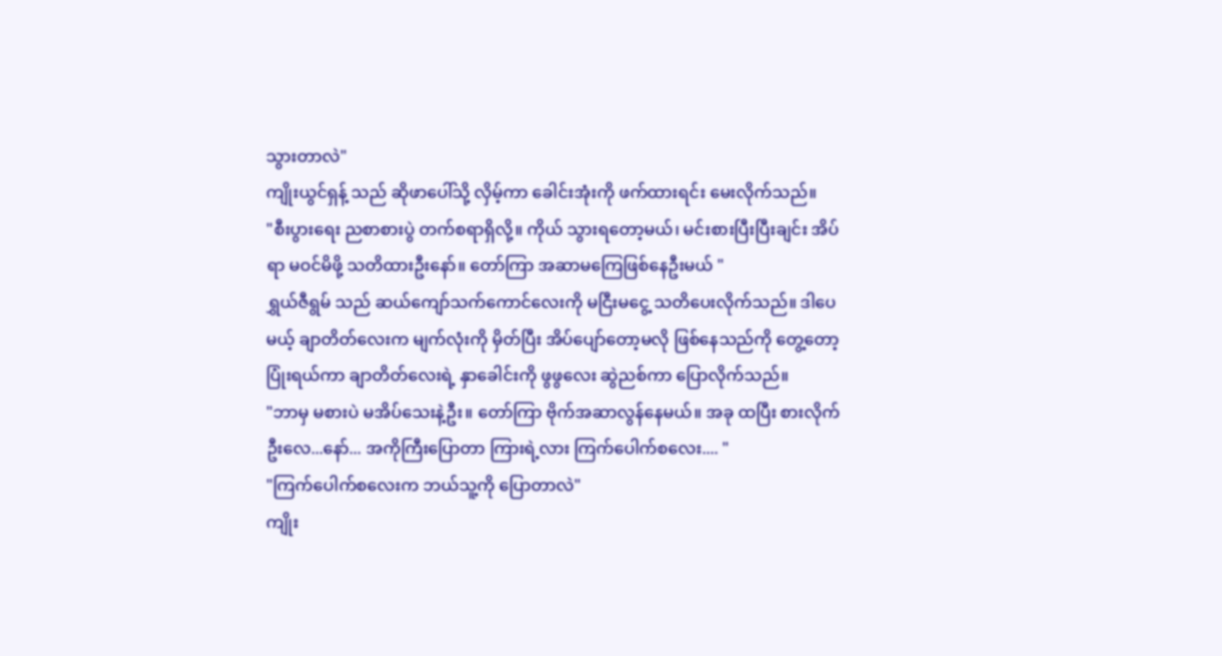သွားတာလဲ"
ကျိုးယွင်ရှန့် သည် ဆိုဖာပေါ်သို့ လှိမ့်ကာ ခေါင်းအုံးကို ဖက်ထားရင်း မေးလိုက်သည်။
"စီးပွားရေး ညစာစားပွဲ တက်စရာရှိလို့။ ကိုယ် သွားရတော့မယ်၊ မင်းစားပြီးပြီးချင်း အိပ်ရာ မဝင်မိဖို့ သတိထားဦးနော်။ တော်ကြာ အဆာမကြေဖြစ်နေဦးမယ် "
ရွှယ်ဇီရွမ် သည် ဆယ်ကျော်သက်ကောင်လေးကို မငြီးမငွေ့ သတိပေးလိုက်သည်။ ဒါပေမယ့် ချာတိတ်လေးက မျက်လုံးကို မှိတ်ပြီး အိပ်ပျော်တော့မလို ဖြစ်နေသည်ကို တွေ့တော့ ပြုံးရယ်ကာ ချာတိတ်လေးရဲ့ နှာခေါင်းကို ဖွဖွလေး ဆွဲညစ်ကာ ပြောလိုက်သည်။
"ဘာမှ မစားပဲ မအိပ်သေးနဲ့ဦး။ တော်ကြာ ဗိုက်အဆာလွန်နေမယ်။ အခု ထပြီး စားလိုက်ဦးလေ...နော်... အကိုကြီးပြောတာ ကြားရဲ့လား ကြက်ပေါက်စလေး.... "
"ကြက်ပေါက်စလေးက ဘယ်သူ့ကို ပြောတာလဲ"
ကျိုး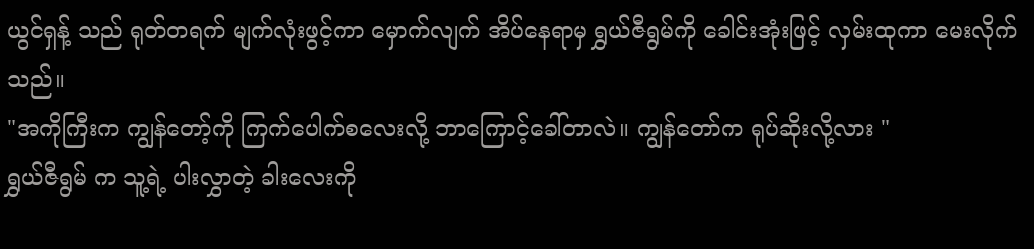ယွင်ရှန့် သည် ရုတ်တရက် မျက်လုံးဖွင့်ကာ မှောက်လျက် အိပ်နေရာမှ ရွှယ်ဇီရွမ်ကို ခေါင်းအုံးဖြင့် လှမ်းထုကာ မေးလိုက်သည်။
"အကိုကြီးက ကျွန်တော့်ကို ကြက်ပေါက်စလေးလို့ ဘာကြောင့်ခေါ်တာလဲ။ ကျွန်တော်က ရုပ်ဆိုးလို့လား "
ရွှယ်ဇီရွမ် က သူ့ရဲ့ ပါးလွှာတဲ့ ခါးလေးကို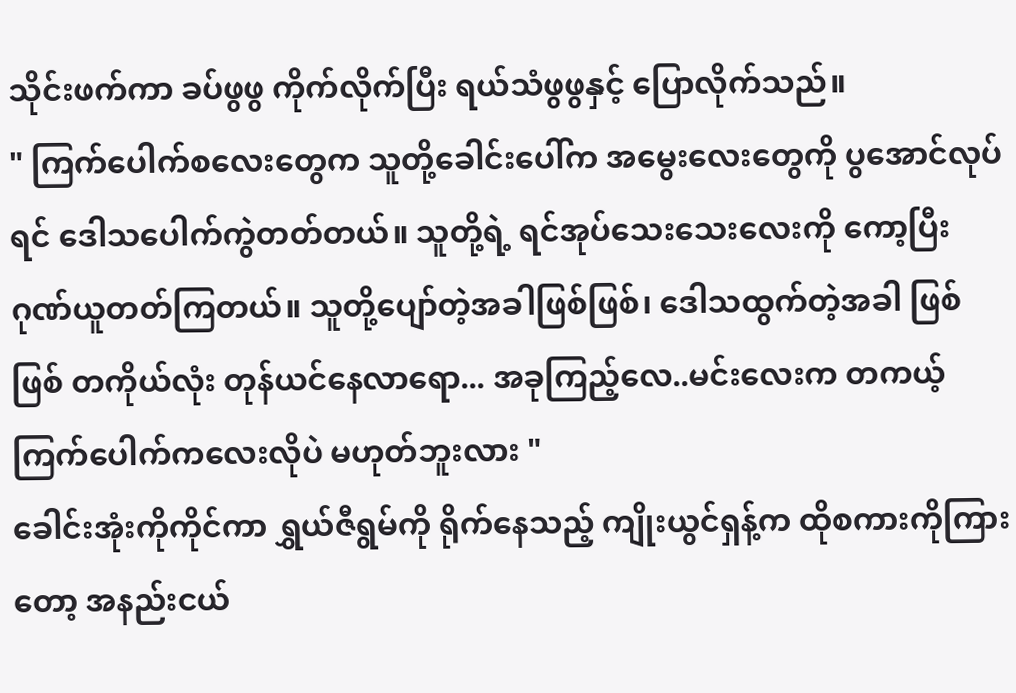သိုင်းဖက်ကာ ခပ်ဖွဖွ ကိုက်လိုက်ပြီး ရယ်သံဖွဖွနှင့် ပြောလိုက်သည်။
" ကြက်ပေါက်စလေးတွေက သူတို့ခေါင်းပေါ်က အမွေးလေးတွေကို ပွအောင်လုပ်ရင် ဒေါသပေါက်ကွဲတတ်တယ်။ သူတို့ရဲ့ ရင်အုပ်သေးသေးလေးကို ကော့ပြီး ဂုဏ်ယူတတ်ကြတယ်။ သူတို့ပျော်တဲ့အခါဖြစ်ဖြစ်၊ ဒေါသထွက်တဲ့အခါ ဖြစ်ဖြစ် တကိုယ်လုံး တုန်ယင်နေလာရော... အခုကြည့်လေ..မင်းလေးက တကယ့် ကြက်ပေါက်ကလေးလိုပဲ မဟုတ်ဘူးလား "
ခေါင်းအုံးကိုကိုင်ကာ ရွှယ်ဇီရွမ်ကို ရိုက်နေသည့် ကျိုးယွင်ရှန့်က ထိုစကားကိုကြားတော့ အနည်းငယ်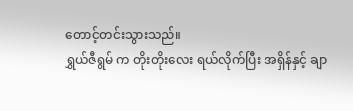တောင့်တင်းသွားသည်။
ရွှယ်ဇီရွမ် က တိုးတိုးလေး ရယ်လိုက်ပြီး အရှိန်နှင့် ချာ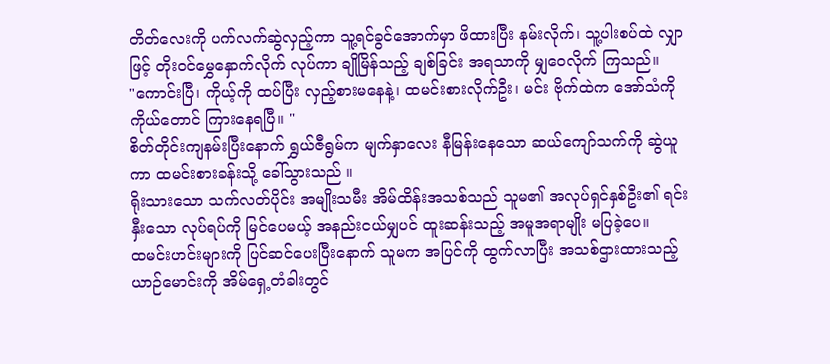တိတ်လေးကို ပက်လက်ဆွဲလှည့်ကာ သူ့ရင်ခွင်အောက်မှာ ဖိထားပြီး နမ်းလိုက်၊ သူ့ပါးစပ်ထဲ လျှာဖြင့် တိုးဝင်မွှေနှောက်လိုက် လုပ်ကာ ချိုမြိန်သည့် ချစ်ခြင်း အရသာကို မျှဝေလိုက် ကြသည်။
"ကောင်းပြီ၊ ကိုယ့်ကို ထပ်ပြီး လှည့်စားမနေနဲ့၊ ထမင်းစားလိုက်ဦး၊ မင်း ဗိုက်ထဲက အော်သံကို ကိုယ်တောင် ကြားနေရပြီ။ "
စိတ်တိုင်းကျနမ်းပြီးနောက် ရွှယ်ဇီရွမ်က မျက်နှာလေး နီမြန်းနေသော ဆယ်ကျော်သက်ကို ဆွဲယူကာ ထမင်းစားခန်းသို့ ခေါ်သွားသည် ။
ရိုးသားသော သက်လတ်ပိုင်း အမျိုးသမီး အိမ်ထိန်းအသစ်သည် သူမ၏ အလုပ်ရှင်နှစ်ဦး၏ ရင်းနှီးသော လုပ်ရပ်ကို မြင်ပေမယ့် အနည်းငယ်မျှပင် ထူးဆန်းသည့် အမူအရာမျိုး မပြခဲ့ပေ။
ထမင်းဟင်းများကို ပြင်ဆင်ပေးပြီးနောက် သူမက အပြင်ကို ထွက်လာပြီး အသစ်ဌားထားသည့် ယာဉ်မောင်းကို အိမ်ရှေ့တံခါးတွင်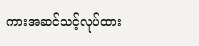ကားအဆင်သင့်လုပ်ထား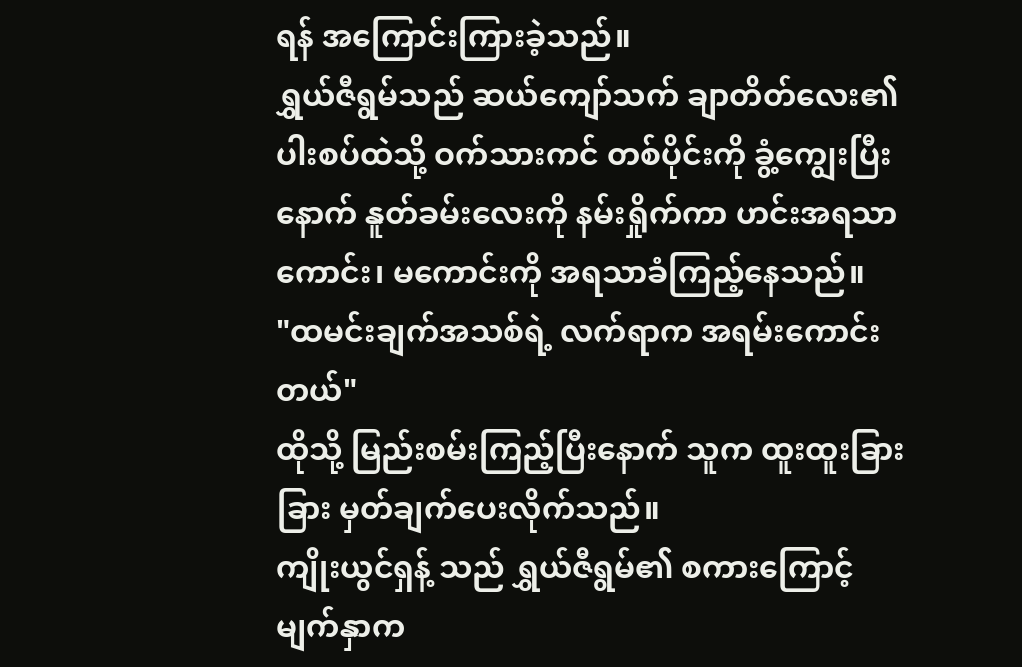ရန် အကြောင်းကြားခဲ့သည်။
ရွှယ်ဇီရွမ်သည် ဆယ်ကျော်သက် ချာတိတ်လေး၏ ပါးစပ်ထဲသို့ ဝက်သားကင် တစ်ပိုင်းကို ခွံ့ကျွေးပြီးနောက် နူတ်ခမ်းလေးကို နမ်းရှိုက်ကာ ဟင်းအရသာ ကောင်း၊ မကောင်းကို အရသာခံကြည့်နေသည်။
"ထမင်းချက်အသစ်ရဲ့ လက်ရာက အရမ်းကောင်းတယ်"
ထိုသို့ မြည်းစမ်းကြည့်ပြီးနောက် သူက ထူးထူးခြားခြား မှတ်ချက်ပေးလိုက်သည်။
ကျိုးယွင်ရှန့် သည် ရွှယ်ဇီရွမ်၏ စကားကြောင့် မျက်နှာက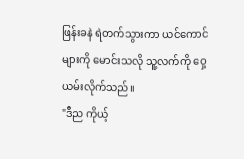ဖြန်းခနဲ ရဲတက်သွားကာ ယင်ကောင်များကို မောင်းသလို သူ့လက်ကို ဝှေ့ယမ်းလိုက်သည်။
"ဒီည ကိုယ့်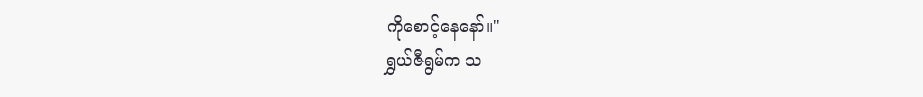ကိုစောင့်နေနော်။"
ရွှယ်ဇီရွမ်က သ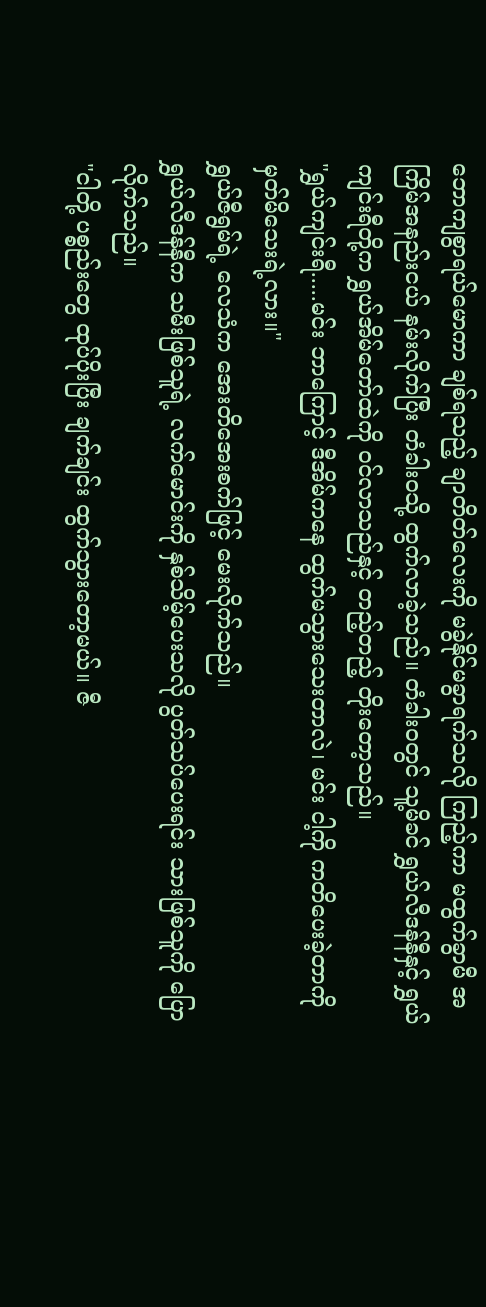ဘောကျစွာရယ်မောကာ ချစ်ရသည့် ချာတိတ်လေးကို မခွဲနိုင်မခွာရက်သလို ကြည့်ကာ မထွက်ခွာမီ အကြိမ်အနည်းငယ် နမ်းလိုက်ပြီး တံခါးဝသို့ ထွက်လာခဲ့သည်။ တံခါးဝတွင် သူ့မိခင် ရွှယ်လီဒန်နီနှင့် ရွှယ်ကျင်းရီတို့က ရွှယ်အိမ်တော်ထဲကို ဝင်လာသည်နှင့် တည့်တည့် တိုးတော့သည်။
"ရွှယ်ကျင်းရီ.....မင်း ဘာကြောင့် ဒီအိမ်ကနေ ထွက်မသွားသေးတာလဲ၊ မင်း ငါ့ကို ကတိပေးခဲ့တာကို မှတ်မိသေးရဲ့လား။"
ရွှယ်ဇီရွမ်ရဲ့ လေသံက အေးတိအေးစက်ဖြင့် မေးလိုက်သည်။
ရွှယ်လီဒန်နီက သမီးဖြစ်သူရဲ့ လက်မောင်းကို နှစ်သိမ့်ပေးသလို ပွတ်သပ်ပေးရင်း သားဖြစ်သူကို ပြောလိုက်သည်။
"ငါတို့ ပစ္စည်းတွေ ထုပ်ပိုးပြီး ချက်ချင်း ထွက်သွားတော့မယ်။ ဇီ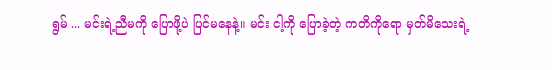ရွမ် ... မင်းရဲ့ညီမကို ပြောဖို့ပဲ ပြင်မနေနဲ့။ မင်း ငါ့ကို ပြောခဲ့တဲ့ ကတိကိုရော မှတ်မိသေးရဲ့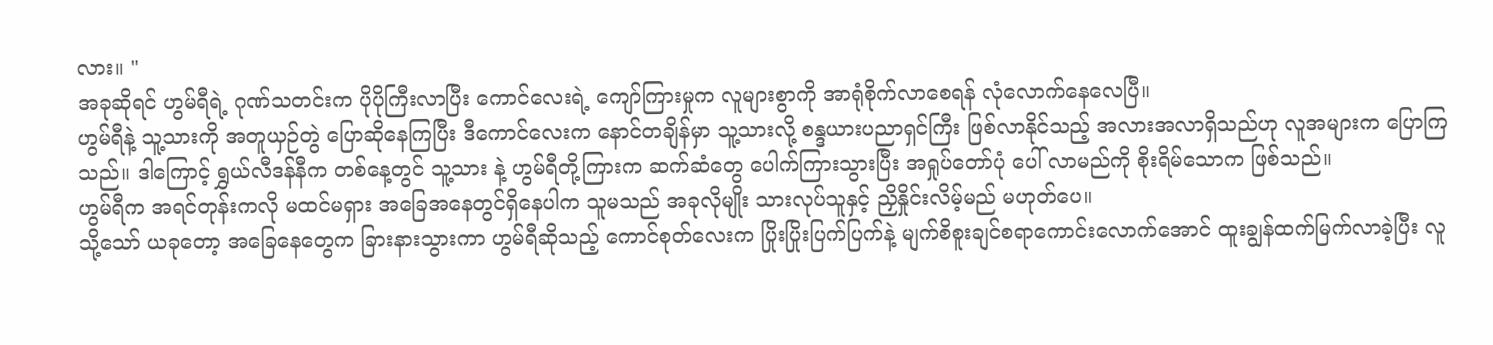လား။ "
အခုဆိုရင် ဟွမ်ရီရဲ့ ဂုဏ်သတင်းက ပိုပိုကြီးလာပြီး ကောင်လေးရဲ့ ကျော်ကြားမှုက လူများစွာကို အာရုံစိုက်လာစေရန် လုံလောက်နေလေပြီ။
ဟွမ်ရီနဲ့ သူ့သားကို အတူယှဉ်တွဲ ပြောဆိုနေကြပြီး ဒီကောင်လေးက နောင်တချိန်မှာ သူ့သားလို့ စန္ဒယားပညာရှင်ကြီး ဖြစ်လာနိုင်သည့် အလားအလာရှိသည်ဟု လူအများက ပြောကြသည်။ ဒါကြောင့် ရွှယ်လီဒန်နီက တစ်နေ့တွင် သူ့သား နဲ့ ဟွမ်ရီတို့ကြားက ဆက်ဆံတွေ ပေါက်ကြားသွားပြီး အရှုပ်တော်ပုံ ပေါ် လာမည်ကို စိုးရိမ်သောက ဖြစ်သည်။
ဟွမ်ရီက အရင်တုန်းကလို မထင်မရှား အခြေအနေတွင်ရှိနေပါက သူမသည် အခုလိုမျိုး သားလုပ်သူနှင့် ညှိနှိုင်းလိမ့်မည် မဟုတ်ပေ။
သို့သော် ယခုတော့ အခြေနေတွေက ခြားနားသွားကာ ဟွမ်ရီဆိုသည့် ကောင်စုတ်လေးက ပြိုးပြိုးပြက်ပြက်နဲ့ မျက်စိစူးချင်စရာကောင်းလောက်အောင် ထူးချွန်ထက်မြက်လာခဲ့ပြီး လူ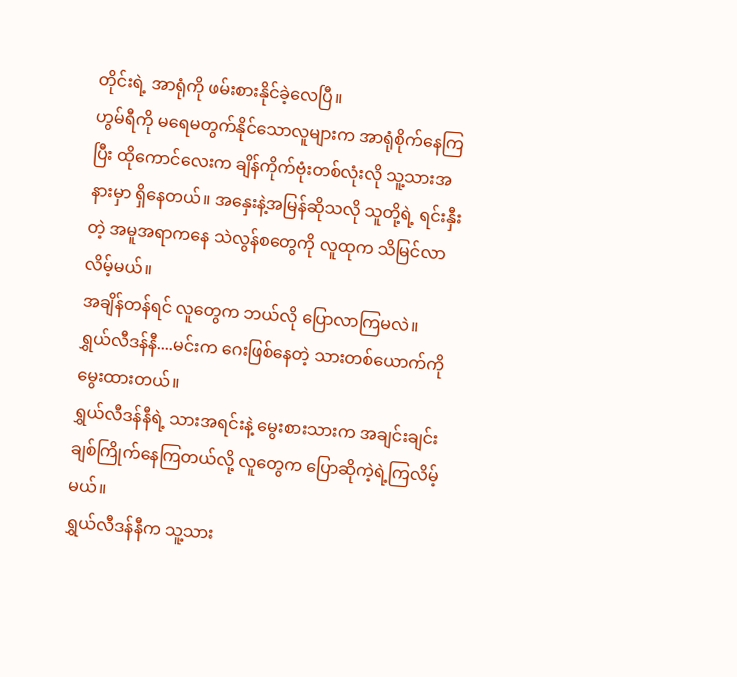တိုင်းရဲ့ အာရုံကို ဖမ်းစားနိုင်ခဲ့လေပြီ။
ဟွမ်ရီကို မရေမတွက်နိုင်သောလူများက အာရုံစိုက်နေကြပြီး ထိုကောင်လေးက ချိန်ကိုက်ဗုံးတစ်လုံးလို သူ့သားအနားမှာ ရှိနေတယ်။ အနှေးနဲ့အမြန်ဆိုသလို သူတို့ရဲ့ ရင်းနှီးတဲ့ အမူအရာကနေ သဲလွန်စတွေကို လူထုက သိမြင်လာလိမ့်မယ်။
အချိန်တန်ရင် လူတွေက ဘယ်လို ပြောလာကြမလဲ။
ရွှယ်လီဒန်နီ....မင်းက ဂေးဖြစ်နေတဲ့ သားတစ်ယောက်ကို မွေးထားတယ်။
ရွှယ်လီဒန်နီရဲ့ သားအရင်းနဲ့ မွေးစားသားက အချင်းချင်း ချစ်ကြိုက်နေကြတယ်လို့ လူတွေက ပြောဆိုကဲ့ရဲ့ကြလိမ့်မယ်။
ရွှယ်လီဒန်နီက သူ့သား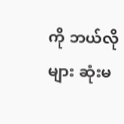ကို ဘယ်လိုများ ဆုံးမ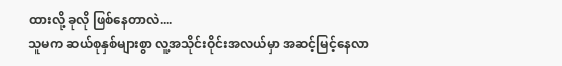ထားလို့ ခုလို ဖြစ်နေတာလဲ....
သူမက ဆယ်စုနှစ်များစွာ လူ့အသိုင်းဝိုင်းအလယ်မှာ အဆင့်မြင့်နေလာ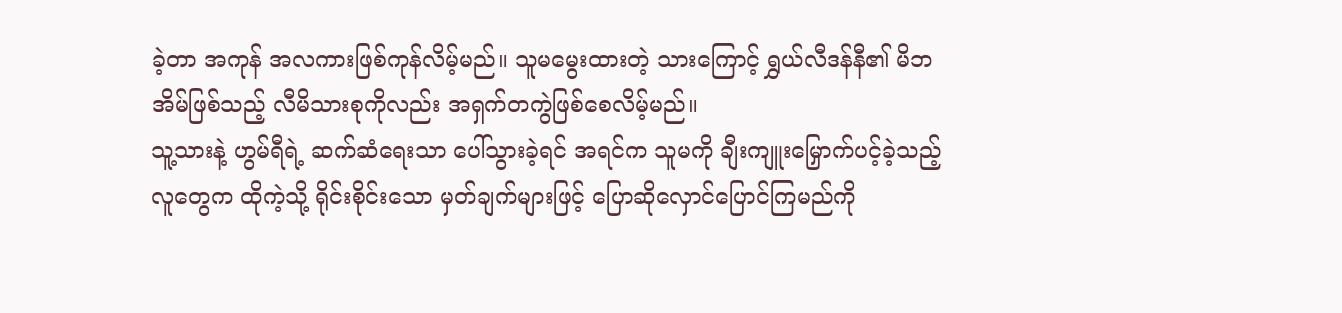ခဲ့တာ အကုန် အလကားဖြစ်ကုန်လိမ့်မည်။ သူမမွေးထားတဲ့ သားကြောင့် ရွှယ်လီဒန်နီ၏ မိဘအိမ်ဖြစ်သည့် လီမိသားစုကိုလည်း အရှက်တကွဲဖြစ်စေလိမ့်မည်။
သူ့သားနဲ့ ဟွမ်ရီရဲ့ ဆက်ဆံရေးသာ ပေါ်သွားခဲ့ရင် အရင်က သူမကို ချီးကျူးမြှောက်ပင့်ခဲ့သည့် လူတွေက ထိုကဲ့သို့ ရိုင်းစိုင်းသော မှတ်ချက်များဖြင့် ပြောဆိုလှောင်ပြောင်ကြမည်ကို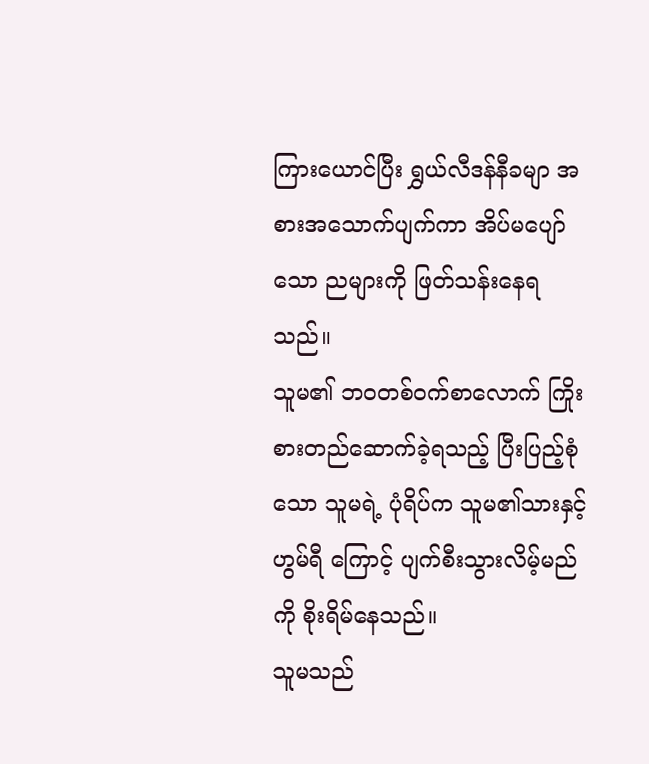ကြားယောင်ပြီး ရွှယ်လီဒန်နီခမျာ အစားအသောက်ပျက်ကာ အိပ်မပျော်သော ညများကို ဖြတ်သန်းနေရသည်။
သူမ၏ ဘဝတစ်ဝက်စာလောက် ကြိုးစားတည်ဆောက်ခဲ့ရသည့် ပြီးပြည့်စုံသော သူမရဲ့ ပုံရိပ်က သူမ၏သားနှင့် ဟွမ်ရီ ကြောင့် ပျက်စီးသွားလိမ့်မည်ကို စိုးရိမ်နေသည်။
သူမသည်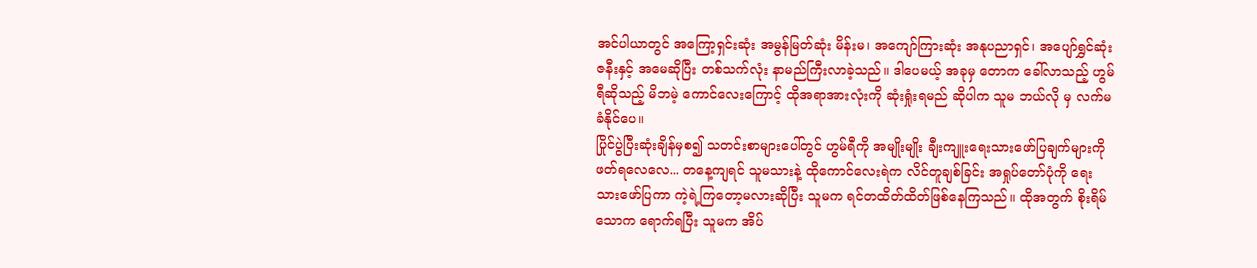အင်ပါယာတွင် အကြော့ရှင်းဆုံး အမွန်မြတ်ဆုံး မိန်းမ၊ အကျော်ကြားဆုံး အနုပညာရှင်၊ အပျော်ရွှင်ဆုံး ဇနီးနှင့် အမေဆိုပြီး တစ်သက်လုံး နာမည်ကြီးလာခဲ့သည်။ ဒါပေမယ့် အခုမှ တောက ခေါ်လာသည့် ဟွမ်ရီဆိုသည့် မိဘမဲ့ ကောင်လေးကြောင့် ထိုအရာအားလုံးကို ဆုံးရှုံးရမည် ဆိုပါက သူမ ဘယ်လို မှ လက်မခံနိုင်ပေ။
ပြိုင်ပွဲပြီးဆုံးချိန်မှစ၍ သတင်းစာများပေါ်တွင် ဟွမ်ရီကို အမျိုးမျိုး ချီးကျူးရေးသားဖော်ပြချက်များကို ဖတ်ရလေလေ... တနေ့ကျရင် သူမသားနဲ့ ထိုကောင်လေးရဲက လိင်တူချစ်ခြင်း အရှုပ်တော်ပုံကို ရေးသားဖော်ပြကာ ကဲ့ရဲ့ကြတော့မလားဆိုပြီး သူမက ရင်တထိတ်ထိတ်ဖြစ်နေကြသည်။ ထိုအတွက် စိုးရိမ်သောက ရောက်ရပြီး သူမက အိပ်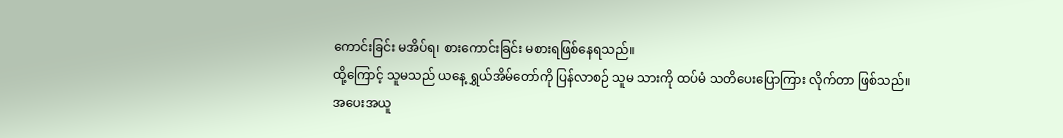ကောင်းခြင်း မအိပ်ရ၊ စားကောင်းခြင်း မစားရဖြစ်နေရသည်။
ထို့ကြောင့် သူမသည် ယနေ့ ရွှယ်အိမ်တော်ကို ပြန်လာစဉ် သူမ သားကို ထပ်မံ သတိပေးပြောကြား လိုက်တာ ဖြစ်သည်။
အပေးအယူ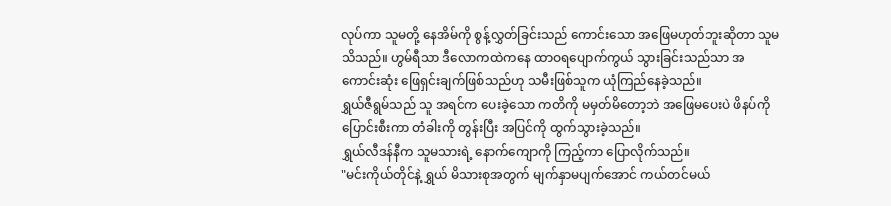လုပ်ကာ သူမတို့ နေအိမ်ကို စွန့်လွှတ်ခြင်းသည် ကောင်းသော အဖြေမဟုတ်ဘူးဆိုတာ သူမ သိသည်။ ဟွမ်ရီသာ ဒီလောကထဲကနေ ထာဝရပျောက်ကွယ် သွားခြင်းသည်သာ အကောင်းဆုံး ဖြေရှင်းချက်ဖြစ်သည်ဟု သမီးဖြစ်သူက ယုံကြည်နေခဲ့သည်။
ရွှယ်ဇီရွမ်သည် သူ အရင်က ပေးခဲ့သော ကတိကို မမှတ်မိတော့ဘဲ အဖြေမပေးပဲ ဖိနပ်ကိုပြောင်းစီးကာ တံခါးကို တွန်းပြီး အပြင်ကို ထွက်သွားခဲ့သည်။
ရွှယ်လီဒန်နီက သူမသားရဲ့ နောက်ကျောကို ကြည့်ကာ ပြောလိုက်သည်။
"မင်းကိုယ်တိုင်နဲ့ ရွှယ် မိသားစုအတွက် မျက်နှာမပျက်အောင် ကယ်တင်မယ်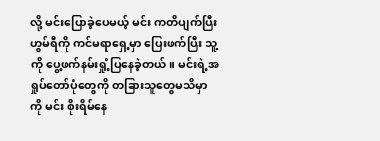လို့ မင်းပြောခဲ့ပေမယ့် မင်း ကတိပျက်ပြီး ဟွမ်ရီကို ကင်မရာရှေ့မှာ ပြေးဖက်ပြီး သူ့ကို ပွေ့ဖက်နမ်းရှုံ့ပြနေခဲ့တယ်။ မင်းရဲ့အရှုပ်တော်ပုံတွေကို တခြားသူတွေမသိမှာကို မင်း စိုးရိမ်နေ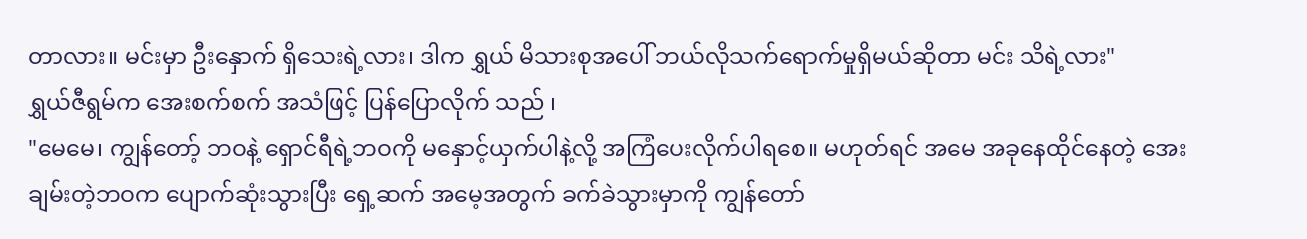တာလား။ မင်းမှာ ဦးနှောက် ရှိသေးရဲ့လား၊ ဒါက ရွှယ် မိသားစုအပေါ် ဘယ်လိုသက်ရောက်မှုရှိမယ်ဆိုတာ မင်း သိရဲ့လား"
ရွှယ်ဇီရွမ်က အေးစက်စက် အသံဖြင့် ပြန်ပြောလိုက် သည် ၊
"မေမေ၊ ကျွန်တော့် ဘဝနဲ့ ရှောင်ရီရဲ့ဘဝကို မနှောင့်ယှက်ပါနဲ့လို့ အကြံပေးလိုက်ပါရစေ။ မဟုတ်ရင် အမေ အခုနေထိုင်နေတဲ့ အေးချမ်းတဲ့ဘဝက ပျောက်ဆုံးသွားပြီး ရှေ့ဆက် အမေ့အတွက် ခက်ခဲသွားမှာကို ကျွန်တော်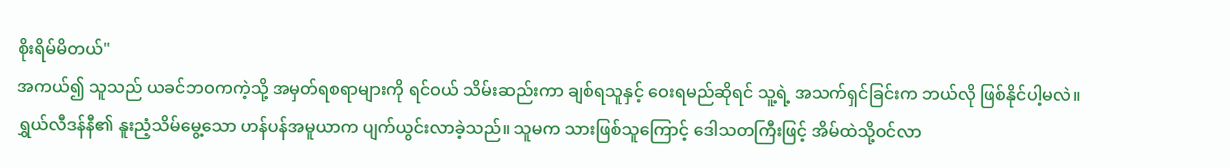စိုးရိမ်မိတယ်"
အကယ်၍ သူသည် ယခင်ဘဝကကဲ့သို့ အမှတ်ရစရာများကို ရင်ဝယ် သိမ်းဆည်းကာ ချစ်ရသူနှင့် ဝေးရမည်ဆိုရင် သူ့ရဲ့ အသက်ရှင်ခြင်းက ဘယ်လို ဖြစ်နိုင်ပါ့မလဲ။
ရွှယ်လီဒန်နီ၏ နူးညံ့သိမ်မွေ့သော ဟန်ပန်အမူယာက ပျက်ယွင်းလာခဲ့သည်။ သူမက သားဖြစ်သူကြောင့် ဒေါသတကြီးဖြင့် အိမ်ထဲသို့ဝင်လာ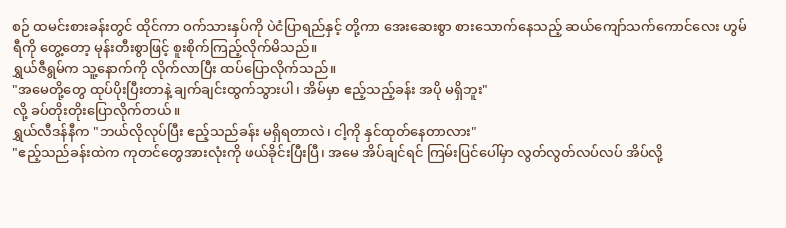စဉ် ထမင်းစားခန်းတွင် ထိုင်ကာ ဝက်သားနှပ်ကို ပဲငံပြာရည်နှင့် တို့ကာ အေးဆေးစွာ စားသောက်နေသည့် ဆယ်ကျော်သက်ကောင်လေး ဟွမ်ရီကို တွေ့တော့ မုန်းတီးစွာဖြင့် စူးစိုက်ကြည့်လိုက်မိသည်။
ရွှယ်ဇီရွမ်က သူ့နောက်ကို လိုက်လာပြီး ထပ်ပြောလိုက်သည်။
"အမေတို့တွေ ထုပ်ပိုးပြီးတာနဲ့ ချက်ချင်းထွက်သွားပါ၊ အိမ်မှာ ဧည့်သည့်ခန်း အပို မရှိဘူး"
လို့ ခပ်တိုးတိုးပြောလိုက်တယ်။
ရွှယ်လီဒန်နီက "ဘယ်လိုလုပ်ပြီး ဧည့်သည်ခန်း မရှိရတာလဲ၊ ငါ့ကို နှင်ထုတ်နေတာလား"
"ဧည့်သည်ခန်းထဲက ကုတင်တွေအားလုံးကို ဖယ်ခိုင်းပြီးပြီ၊ အမေ အိပ်ချင်ရင် ကြမ်းပြင်ပေါ်မှာ လွတ်လွတ်လပ်လပ် အိပ်လို့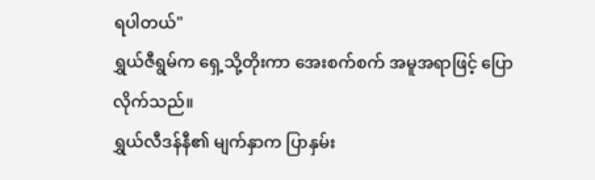ရပါတယ်"
ရွှယ်ဇီရွမ်က ရှေ့သို့တိုးကာ အေးစက်စက် အမူအရာဖြင့် ပြောလိုက်သည်။
ရွှယ်လီဒန်နီ၏ မျက်နှာက ပြာနှမ်း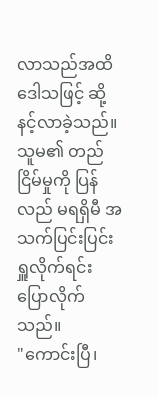လာသည်အထိ ဒေါသဖြင့် ဆို့နင့်လာခဲ့သည်။ သူမ၏ တည်ငြိမ်မှုကို ပြန်လည် မရရှိမီ အသက်ပြင်းပြင်းရှူလိုက်ရင်း ပြောလိုက်သည်။
"ကောင်းပြီ၊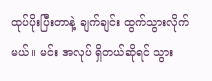ထုပ်ပိုးပြီးတာနဲ့ ချက်ချင်း ထွက်သွားလိုက်မယ်။ မင်း အလုပ် ရှိတယ်ဆိုရင် သွား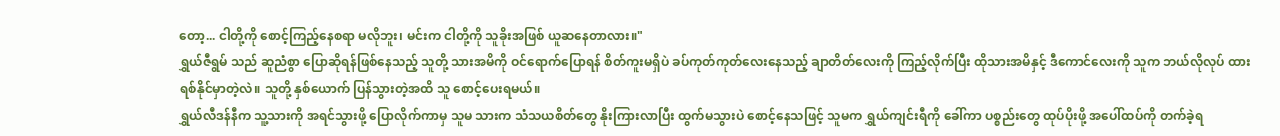တော့... ငါတို့ကို စောင့်ကြည့်နေစရာ မလိုဘူး၊ မင်းက ငါတို့ကို သူခိုးအဖြစ် ယူဆနေတာလား။"
ရွှယ်ဇီရွမ် သည် ဆူညံစွာ ပြောဆိုရန်ဖြစ်နေသည့် သူတို့ သားအမိကို ဝင်ရောက်ပြောရန် စိတ်ကူးမရှိပဲ ခပ်ကုတ်ကုတ်လေးနေသည့် ချာတိတ်လေးကို ကြည့်လိုက်ပြီး ထိုသားအမိနှင့် ဒီကောင်လေးကို သူက ဘယ်လိုလုပ် ထားရစ်နိုင်မှာတဲ့လဲ။ သူတို့ နှစ်ယောက် ပြန်သွားတဲ့အထိ သူ စောင့်ပေးရမယ်။
ရွှယ်လီဒန်နီက သူ့သားကို အရင်သွားဖို့ ပြောလိုက်ကာမှ သူမ သားက သံသယစိတ်တွေ နိုးကြားလာပြီး ထွက်မသွားပဲ စောင့်နေသဖြင့် သူမက ရွှယ်ကျင်းရီကို ခေါ်ကာ ပစ္စည်းတွေ ထုပ်ပိုးဖို့ အပေါ်ထပ်ကို တက်ခဲ့ရ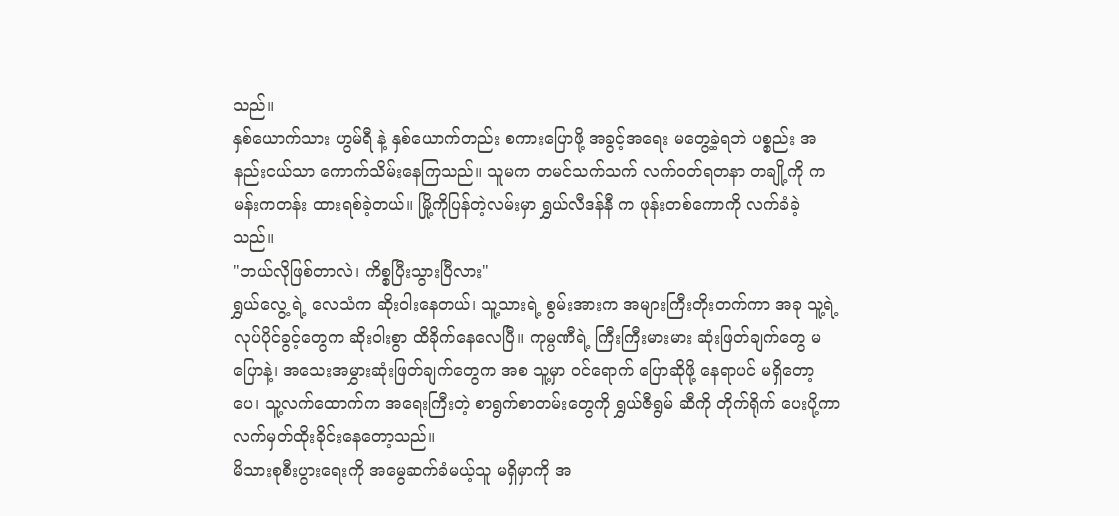သည်။
နှစ်ယောက်သား ဟွမ်ရီ နဲ့ နှစ်ယောက်တည်း စကားပြောဖို့ အခွင့်အရေး မတွေ့ခဲ့ရဘဲ ပစ္စည်း အနည်းငယ်သာ ကောက်သိမ်းနေကြသည်။ သူမက တမင်သက်သက် လက်ဝတ်ရတနာ တချို့ကို ကမန်းကတန်း ထားရစ်ခဲ့တယ်။ မြို့ကိုပြန်တဲ့လမ်းမှာ ရွှယ်လီဒန်နီ က ဖုန်းတစ်ကောကို လက်ခံခဲ့သည်။
"ဘယ်လိုဖြစ်တာလဲ၊ ကိစ္စပြီးသွားပြီလား"
ရွှယ်လွေ့ ရဲ့ လေသံက ဆိုးဝါးနေတယ်၊ သူ့သားရဲ့ စွမ်းအားက အများကြီးတိုးတက်ကာ အခု သူ့ရဲ့လုပ်ပိုင်ခွင့်တွေက ဆိုးဝါးစွာ ထိခိုက်နေလေပြီ။ ကုမ္ပဏီရဲ့ ကြီးကြီးမားမား ဆုံးဖြတ်ချက်တွေ မပြောနဲ့၊ အသေးအမွှားဆုံးဖြတ်ချက်တွေက အစ သူ့မှာ ဝင်ရောက် ပြောဆိုဖို့ နေရာပင် မရှိတော့ပေ၊ သူ့လက်ထောက်က အရေးကြီးတဲ့ စာရွက်စာတမ်းတွေကို ရွှယ်ဇီရွမ် ဆီကို တိုက်ရိုက် ပေးပို့ကာ လက်မှတ်ထိုးခိုင်းနေတော့သည်။
မိသားစုစီးပွားရေးကို အမွေဆက်ခံမယ့်သူ မရှိမှာကို အ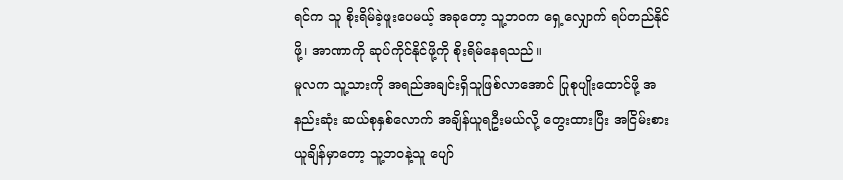ရင်က သူ စိုးရိမ်ခဲ့ဖူးပေမယ့် အခုတော့ သူ့ဘဝက ရှေ့လျှောက် ရပ်တည်နိုင်ဖို့၊ အာဏာကို ဆုပ်ကိုင်နိုင်ဖို့ကို စိုးရိမ်နေရသည်။
မူလက သူ့သားကို အရည်အချင်းရှိသူဖြစ်လာအောင် ပြုစုပျိုးထောင်ဖို့ အနည်းဆုံး ဆယ်စုနှစ်လောက် အချိန်ယူရဦးမယ်လို့ တွေးထားပြီး အငြိမ်းစား ယူချိန်မှာတော့ သူ့ဘဝနဲ့သူ ပျော်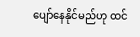ပျော်နေနိုင်မည်ဟု ထင်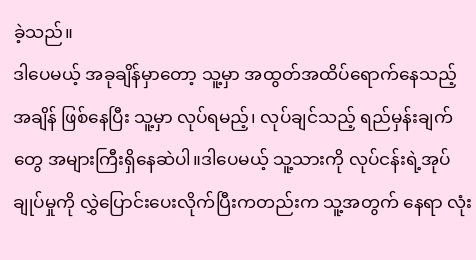ခဲ့သည်။
ဒါပေမယ့် အခုချိန်မှာတော့ သူ့မှာ အထွတ်အထိပ်ရောက်နေသည့် အချိန် ဖြစ်နေပြီး သူ့မှာ လုပ်ရမည့်၊ လုပ်ချင်သည့် ရည်မှန်းချက်တွေ အများကြီးရှိနေဆဲပါ။ဒါပေမယ့် သူ့သားကို လုပ်ငန်းရဲ့အုပ်ချုပ်မှုကို လွှဲပြောင်းပေးလိုက်ပြီးကတည်းက သူ့အတွက် နေရာ လုံး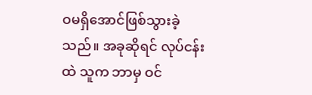ဝမရှိအောင်ဖြစ်သွားခဲ့သည်။ အခုဆိုရင် လုပ်ငန်းထဲ သူက ဘာမှ ဝင်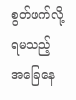စွတ်ဖက်လို့ရမသည့် အခြေနေ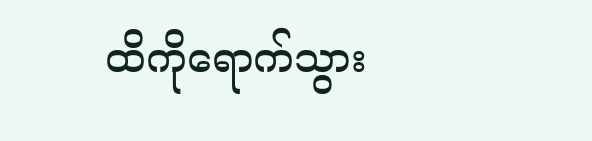ထိကိုရောက်သွား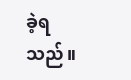ခဲ့ရသည်။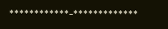************-*************